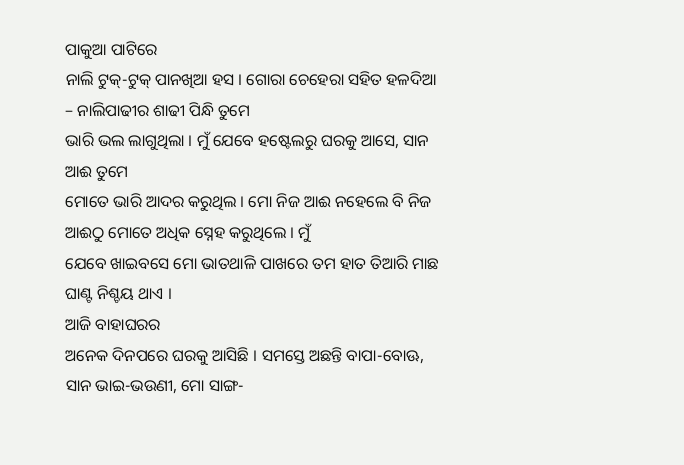ପାକୁଆ ପାଟିରେ
ନାଲି ଟୁକ୍-ଟୁକ୍ ପାନଖିଆ ହସ । ଗୋରା ଚେହେରା ସହିତ ହଳଦିଆ – ନାଲିପାଢୀର ଶାଢୀ ପିନ୍ଧି ତୁମେ
ଭାରି ଭଲ ଲାଗୁଥିଲା । ମୁଁ ଯେବେ ହଷ୍ଟେଲରୁ ଘରକୁ ଆସେ, ସାନ ଆଈ ତୁମେ
ମୋତେ ଭାରି ଆଦର କରୁଥିଲ । ମୋ ନିଜ ଆଈ ନହେଲେ ବି ନିଜ ଆଈଠୁ ମୋତେ ଅଧିକ ସ୍ନେହ କରୁଥିଲେ । ମୁଁ
ଯେବେ ଖାଇବସେ ମୋ ଭାତଥାଳି ପାଖରେ ତମ ହାତ ତିଆରି ମାଛ ଘାଣ୍ଟ ନିଶ୍ଚୟ ଥାଏ ।
ଆଜି ବାହାଘରର
ଅନେକ ଦିନପରେ ଘରକୁ ଆସିଛି । ସମସ୍ତେ ଅଛନ୍ତି ବାପା-ବୋଊ, ସାନ ଭାଇ-ଭଉଣୀ, ମୋ ସାଙ୍ଗ-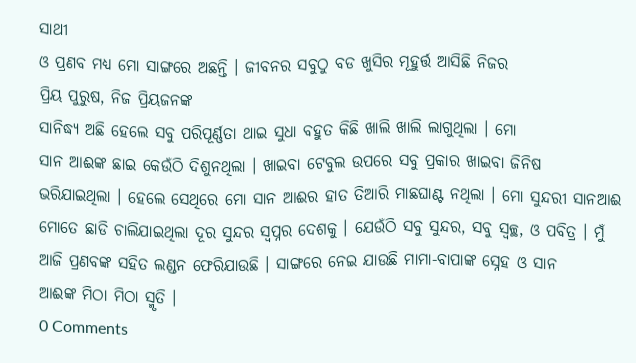ସାଥୀ
ଓ ପ୍ରଣବ ମଧ୍ୟ ମୋ ସାଙ୍ଗରେ ଅଛନ୍ତି । ଜୀବନର ସବୁଠୁ ବଡ ଖୁସିର ମୂହୁର୍ତ୍ତ ଆସିଛି ନିଜର
ପ୍ରିୟ ପୁରୁଷ, ନିଜ ପ୍ରିୟଜନଙ୍କ
ସାନିଦ୍ଧ୍ୟ ଅଛି ହେଲେ ସବୁ ପରିପୂର୍ଣ୍ଣତା ଥାଇ ସୁଧା ବହୁତ କିଛି ଖାଲି ଖାଲି ଲାଗୁଥିଲା । ମୋ
ସାନ ଆଈଙ୍କ ଛାଇ କେଉଁଠି ଦିଶୁନଥିଲା । ଖାଇବା ଟେବୁଲ ଉପରେ ସବୁ ପ୍ରକାର ଖାଇବା ଜିନିଷ
ଭରିଯାଇଥିଲା । ହେଲେ ସେଥିରେ ମୋ ସାନ ଆଈର ହାତ ତିଆରି ମାଛଘାଣ୍ଟ ନଥିଲା । ମୋ ସୁନ୍ଦରୀ ସାନଆଈ
ମୋତେ ଛାଡି ଚାଲିଯାଇଥିଲା ଦୂର ସୁନ୍ଦର ସ୍ଵପ୍ନର ଦେଶକୁ । ଯେଉଁଠି ସବୁ ସୁନ୍ଦର, ସବୁ ସ୍ବଚ୍ଛ, ଓ ପବିତ୍ର । ମୁଁ
ଆଜି ପ୍ରଣବଙ୍କ ସହିତ ଲଣ୍ଡନ ଫେରିଯାଉଛି । ସାଙ୍ଗରେ ନେଇ ଯାଉଛି ମାମା-ବାପାଙ୍କ ସ୍ନେହ ଓ ସାନ
ଆଈଙ୍କ ମିଠା ମିଠା ସ୍ମୃତି ।
0 Comments